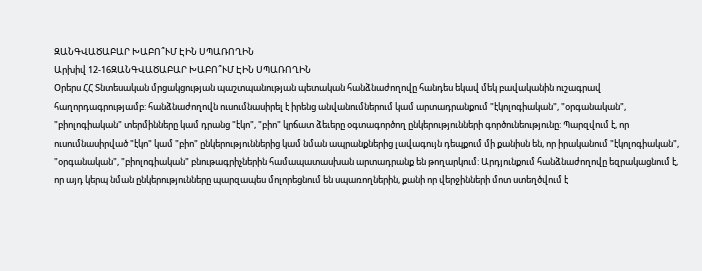ԶԱՆԳՎԱԾԱԲԱՐ ԽԱԲՈ՞ՒՄ ԷԻՆ ՍՊԱՌՈՂԻՆ
Արխիվ 12-16ԶԱՆԳՎԱԾԱԲԱՐ ԽԱԲՈ՞ՒՄ ԷԻՆ ՍՊԱՌՈՂԻՆ
Օրերս ՀՀ Տնտեսական մրցակցության պաշտպանության պետական հանձնաժողովը հանդես եկավ մեկ բավականին ուշագրավ հաղորդագրությամբ: հանձնաժողովն ուսումնասիրել է իրենց անվանումներում կամ արտադրանքում "էկոլոգիական", "օրգանական", "բիոլոգիական" տերմինները կամ դրանց "էկո", "բիո" կրճատ ձեւերը օգտագործող ընկերությունների գործունեությունը: Պարզվում է, որ ուսումնասիրված "էկո" կամ "բիո" ընկերություններից կամ նման ապրանքներից լավագույն դեպքում մի քանիսն են, որ իրականում "էկոլոգիական", "օրգանական", "բիոլոգիական" բնութագրիչներին համապատասխան արտադրանք են թողարկում: Արդյունքում հանձնաժողովը եզրակացնում է, որ այդ կերպ նման ընկերությունները պարզապես մոլորեցնում են սպառողներին, քանի որ վերջինների մոտ ստեղծվում է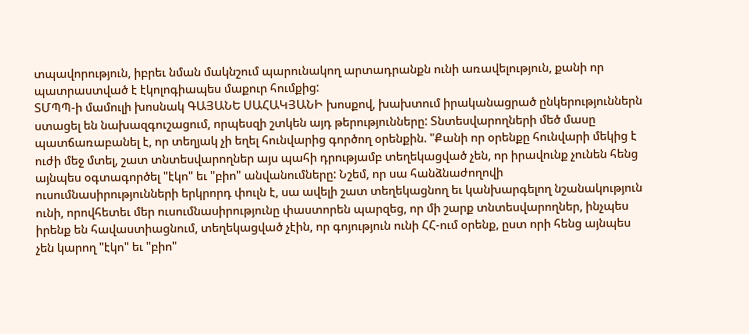տպավորություն, իբրեւ նման մակնշում պարունակող արտադրանքն ունի առավելություն, քանի որ պատրաստված է էկոլոգիապես մաքուր հումքից:
ՏՄՊՊ-ի մամուլի խոսնակ ԳԱՅԱՆԵ ՍԱՀԱԿՅԱՆԻ խոսքով, խախտում իրականացրած ընկերություններն ստացել են նախազգուշացում, որպեսզի շտկեն այդ թերությունները: Տնտեսվարողների մեծ մասը պատճառաբանել է, որ տեղյակ չի եղել հունվարից գործող օրենքին. "Քանի որ օրենքը հունվարի մեկից է ուժի մեջ մտել, շատ տնտեսվարողներ այս պահի դրությամբ տեղեկացված չեն, որ իրավունք չունեն հենց այնպես օգտագործել "էկո" եւ "բիո" անվանումները: Նշեմ, որ սա հանձնաժողովի ուսումնասիրությունների երկրորդ փուլն է, սա ավելի շատ տեղեկացնող եւ կանխարգելող նշանակություն ունի, որովհետեւ մեր ուսումնասիրությունը փաստորեն պարզեց, որ մի շարք տնտեսվարողներ, ինչպես իրենք են հավաստիացնում, տեղեկացված չէին, որ գոյություն ունի ՀՀ-ում օրենք, ըստ որի հենց այնպես չեն կարող "էկո" եւ "բիո"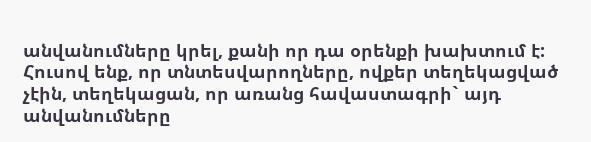անվանումները կրել, քանի որ դա օրենքի խախտում է: Հուսով ենք, որ տնտեսվարողները, ովքեր տեղեկացված չէին, տեղեկացան, որ առանց հավաստագրի` այդ անվանումները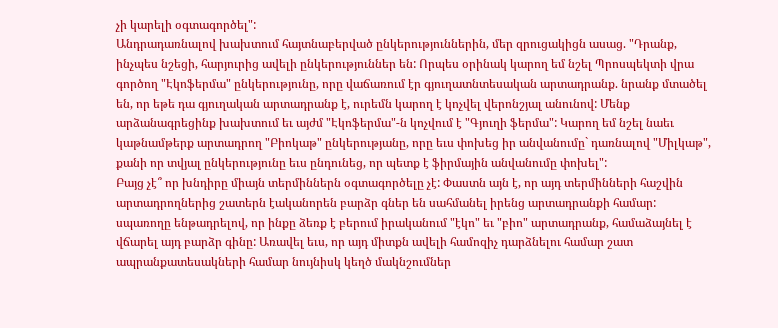չի կարելի օգտագործել":
Անդրադառնալով խախտում հայտնաբերված ընկերություններին, մեր զրուցակիցն ասաց. "Դրանք, ինչպես նշեցի, հարյուրից ավելի ընկերություններ են: Որպես օրինակ կարող եմ նշել Պրոսպեկտի վրա գործող "Էկոֆերմա" ընկերությունը, որը վաճառում էր գյուղատնտեսական արտադրանք. նրանք մտածել են, որ եթե դա գյուղական արտադրանք է, ուրեմն կարող է կոչվել վերոնշյալ անունով: Մենք արձանագրեցինք խախտում եւ այժմ "Էկոֆերմա"-ն կոչվում է "Գյուղի ֆերմա": Կարող եմ նշել նաեւ կաթնամթերք արտադրող "Բիոկաթ" ընկերությանը, որը եւս փոխեց իր անվանումը` դառնալով "Միլկաթ", քանի որ տվյալ ընկերությունը եւս ընդունեց, որ պետք է ֆիրմային անվանումը փոխել":
Բայց չէ՞ որ խնդիրը միայն տերմիններն օգտագործելը չէ: Փաստն այն է, որ այդ տերմինների հաշվին արտադրողներից շատերն էականորեն բարձր գներ են սահմանել իրենց արտադրանքի համար: սպառողը ենթադրելով, որ ինքը ձեռք է բերում իրականում "էկո" եւ "բիո" արտադրանք, համաձայնել է վճարել այդ բարձր գինը: Առավել եւս, որ այդ միտքն ավելի համոզիչ դարձնելու համար շատ ապրանքատեսակների համար նույնիսկ կեղծ մակնշումներ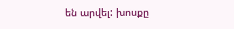են արվել: խոսքը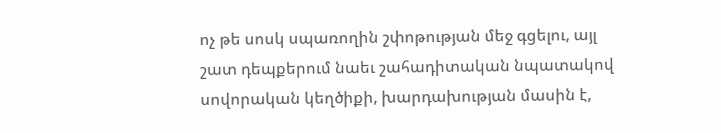ոչ թե սոսկ սպառողին շփոթության մեջ գցելու, այլ շատ դեպքերում նաեւ շահադիտական նպատակով սովորական կեղծիքի, խարդախության մասին է,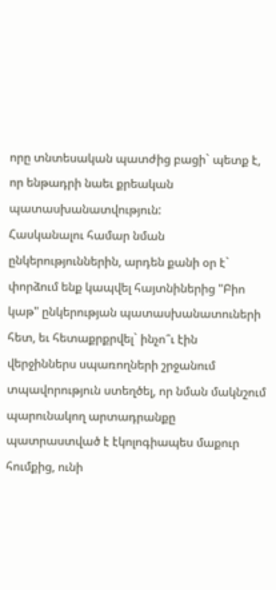որը տնտեսական պատժից բացի` պետք է, որ ենթադրի նաեւ քրեական պատասխանատվություն:
Հասկանալու համար նման ընկերություններին, արդեն քանի օր է` փորձում ենք կապվել հայտնիներից "Բիո կաթ" ընկերության պատասխանատուների հետ, եւ հետաքրքրվել` ինչո՞ւ էին վերջիններս սպառողների շրջանում տպավորություն ստեղծել, որ նման մակնշում պարունակող արտադրանքը պատրաստված է էկոլոգիապես մաքուր հումքից, ունի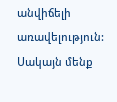անվիճելի առավելություն: Սակայն մենք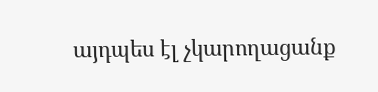այդպես էլ չկարողացանք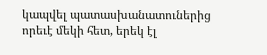կապվել պատասխանատուներից որեւէ մեկի հետ, երեկ էլ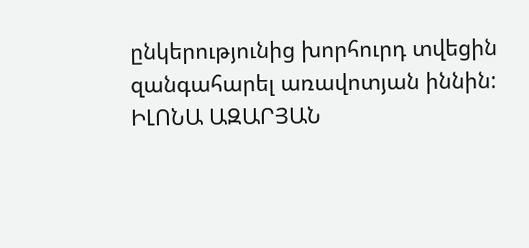ընկերությունից խորհուրդ տվեցին զանգահարել առավոտյան իննին:
ԻԼՈՆԱ ԱԶԱՐՅԱՆ